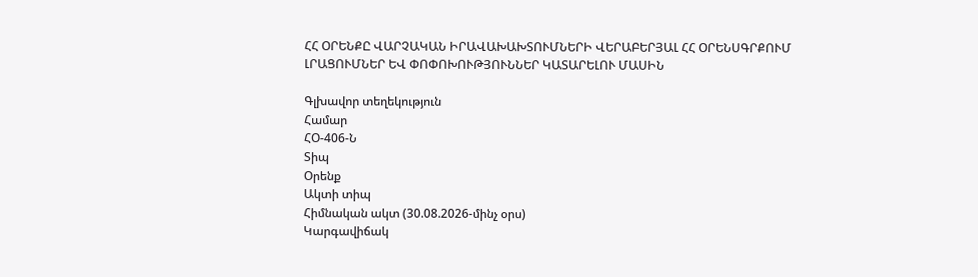ՀՀ ՕՐԵՆՔԸ ՎԱՐՉԱԿԱՆ ԻՐԱՎԱԽԱԽՏՈՒՄՆԵՐԻ ՎԵՐԱԲԵՐՅԱԼ ՀՀ ՕՐԵՆՍԳՐՔՈՒՄ ԼՐԱՑՈՒՄՆԵՐ ԵՎ ՓՈՓՈԽՈՒԹՅՈՒՆՆԵՐ ԿԱՏԱՐԵԼՈՒ ՄԱՍԻՆ

Գլխավոր տեղեկություն
Համար
ՀՕ-406-Ն
Տիպ
Օրենք
Ակտի տիպ
Հիմնական ակտ (30.08.2026-մինչ օրս)
Կարգավիճակ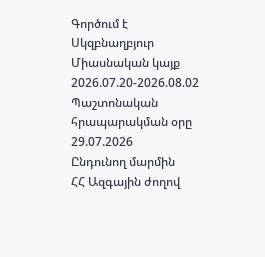Գործում է
Սկզբնաղբյուր
Միասնական կայք 2026.07.20-2026.08.02 Պաշտոնական հրապարակման օրը 29.07.2026
Ընդունող մարմին
ՀՀ Ազգային ժողով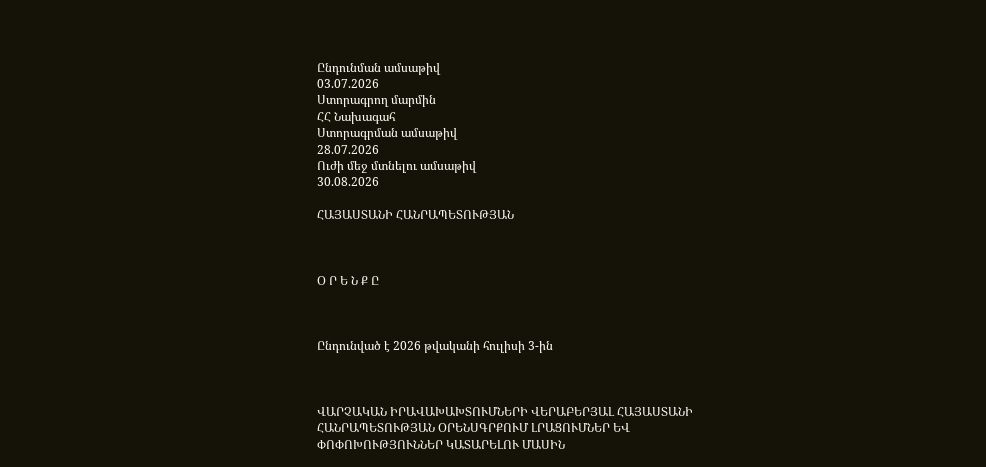Ընդունման ամսաթիվ
03.07.2026
Ստորագրող մարմին
ՀՀ Նախագահ
Ստորագրման ամսաթիվ
28.07.2026
Ուժի մեջ մտնելու ամսաթիվ
30.08.2026

ՀԱՅԱՍՏԱՆԻ ՀԱՆՐԱՊԵՏՈՒԹՅԱՆ



Օ Ր Ե Ն Ք Ը



Ընդունված է 2026 թվականի հուլիսի 3-ին



ՎԱՐՉԱԿԱՆ ԻՐԱՎԱԽԱԽՏՈՒՄՆԵՐԻ ՎԵՐԱԲԵՐՅԱԼ ՀԱՅԱՍՏԱՆԻ ՀԱՆՐԱՊԵՏՈՒԹՅԱՆ ՕՐԵՆՍԳՐՔՈՒՄ ԼՐԱՑՈՒՄՆԵՐ ԵՎ ՓՈՓՈԽՈՒԹՅՈՒՆՆԵՐ ԿԱՏԱՐԵԼՈՒ ՄԱՍԻՆ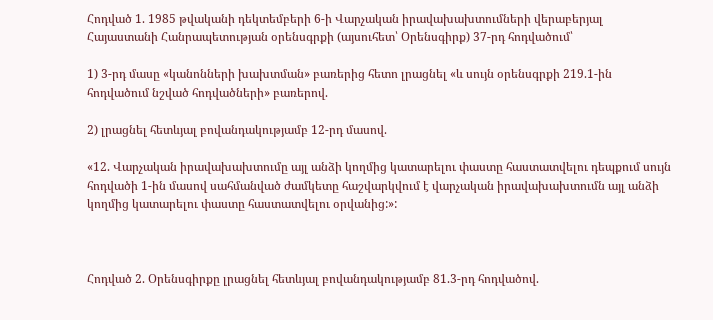Հոդված 1. 1985 թվականի դեկտեմբերի 6-ի Վարչական իրավախախտումների վերաբերյալ Հայաստանի Հանրապետության օրենսգրքի (այսուհետ՝ Օրենսգիրք) 37-րդ հոդվածում՝

1) 3-րդ մասը «կանոնների խախտման» բառերից հետո լրացնել «և սույն օրենսգրքի 219.1-ին հոդվածում նշված հոդվածների» բառերով.

2) լրացնել հետևյալ բովանդակությամբ 12-րդ մասով.

«12. Վարչական իրավախախտումը այլ անձի կողմից կատարելու փաստը հաստատվելու դեպքում սույն հոդվածի 1-ին մասով սահմանված ժամկետը հաշվարկվում է վարչական իրավախախտումն այլ անձի կողմից կատարելու փաստը հաստատվելու օրվանից:»:



Հոդված 2. Օրենսգիրքը լրացնել հետևյալ բովանդակությամբ 81.3-րդ հոդվածով.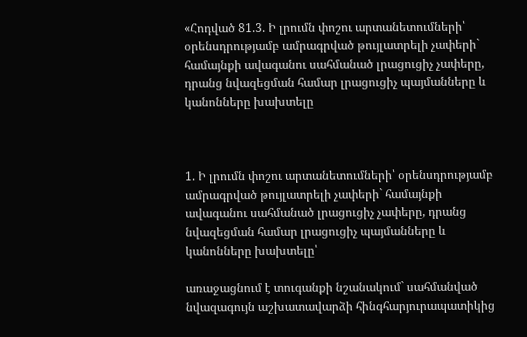«Հոդված 81.3. Ի լրումն փոշու արտանետումների՝ օրենսդրությամբ ամրագրված թույլատրելի չափերի` համայնքի ավագանու սահմանած լրացուցիչ չափերը, դրանց նվազեցման համար լրացուցիչ պայմանները և կանոնները խախտելը



1. Ի լրումն փոշու արտանետումների՝ օրենսդրությամբ ամրագրված թույլատրելի չափերի` համայնքի ավագանու սահմանած լրացուցիչ չափերը, դրանց նվազեցման համար լրացուցիչ պայմանները և կանոնները խախտելը՝

առաջացնում է տուգանքի նշանակում` սահմանված նվազագույն աշխատավարձի հինգհարյուրապատիկից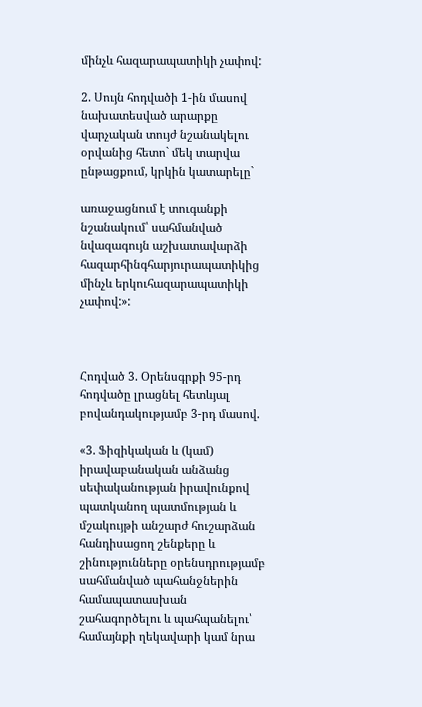մինչև հազարապատիկի չափով:

2. Սույն հոդվածի 1-ին մասով նախատեսված արարքը վարչական տույժ նշանակելու օրվանից հետո` մեկ տարվա ընթացքում, կրկին կատարելը`

առաջացնում է տուգանքի նշանակում՝ սահմանված նվազագույն աշխատավարձի հազարհինգհարյուրապատիկից մինչև երկուհազարապատիկի չափով:»:



Հոդված 3. Օրենսգրքի 95-րդ հոդվածը լրացնել հետևյալ բովանդակությամբ 3-րդ մասով.

«3. Ֆիզիկական և (կամ) իրավաբանական անձանց սեփականության իրավունքով պատկանող պատմության և մշակույթի անշարժ հուշարձան հանդիսացող շենքերը և շինությունները օրենսդրությամբ սահմանված պահանջներին համապատասխան շահագործելու և պահպանելու՝ համայնքի ղեկավարի կամ նրա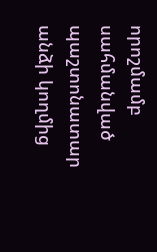որոշմամբ սահմանված պաշտոնատար անձի կողմից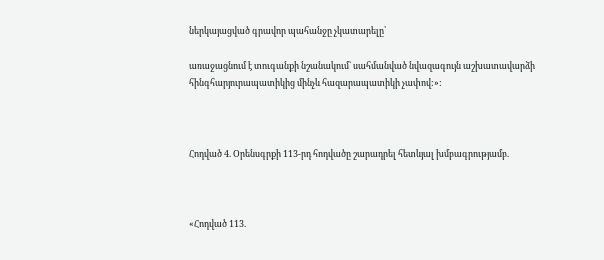ներկայացված գրավոր պահանջը չկատարելը՝

առաջացնում է տուգանքի նշանակում` սահմանված նվազագույն աշխատավարձի հինգհարյուրապատիկից մինչև հազարապատիկի չափով:»:



Հոդված 4. Օրենսգրքի 113-րդ հոդվածը շարադրել հետևյալ խմբագրությամբ.



«Հոդված 113.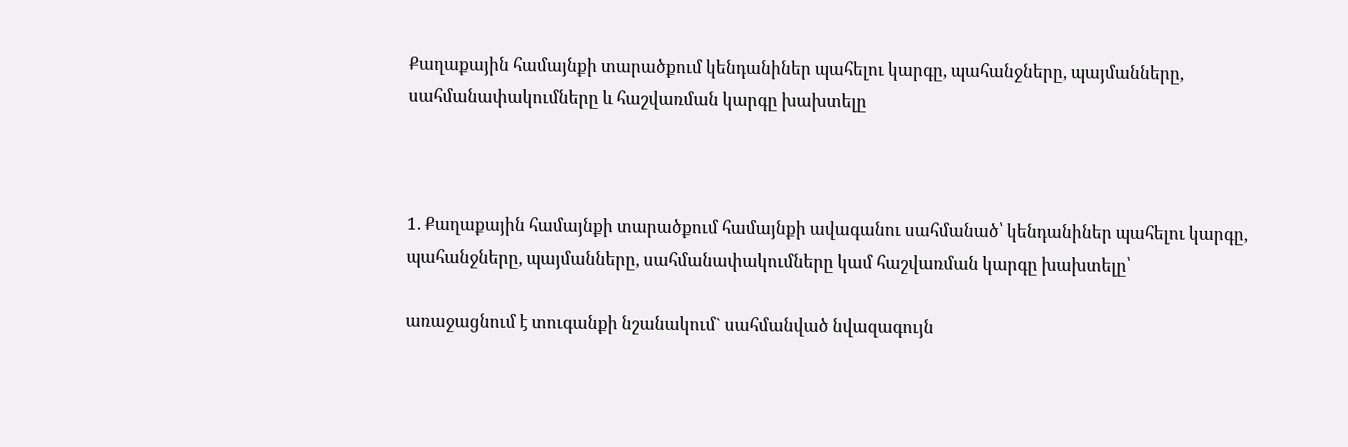Քաղաքային համայնքի տարածքում կենդանիներ պահելու կարգը, պահանջները, պայմանները, սահմանափակումները և հաշվառման կարգը խախտելը



1. Քաղաքային համայնքի տարածքում համայնքի ավագանու սահմանած՝ կենդանիներ պահելու կարգը, պահանջները, պայմանները, սահմանափակումները կամ հաշվառման կարգը խախտելը՝

առաջացնում է տուգանքի նշանակում` սահմանված նվազագույն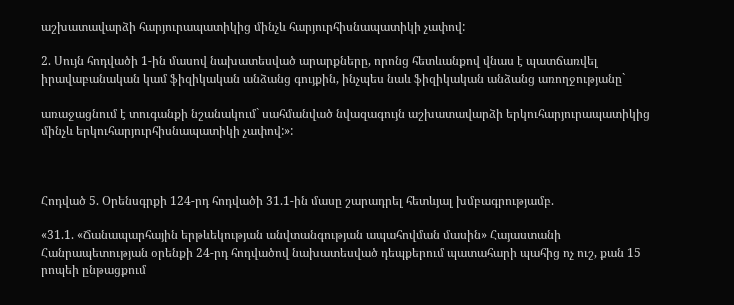աշխատավարձի հարյուրապատիկից մինչև հարյուրհիսնապատիկի չափով:

2. Սույն հոդվածի 1-ին մասով նախատեսված արարքները, որոնց հետևանքով վնաս է պատճառվել իրավաբանական կամ ֆիզիկական անձանց գույքին, ինչպես նաև ֆիզիկական անձանց առողջությանը`

առաջացնում է տուգանքի նշանակում` սահմանված նվազագույն աշխատավարձի երկուհարյուրապատիկից մինչև երկուհարյուրհիսնապատիկի չափով:»:



Հոդված 5. Օրենսգրքի 124-րդ հոդվածի 31.1-ին մասը շարադրել հետևյալ խմբագրությամբ.

«31.1. «Ճանապարհային երթևեկության անվտանգության ապահովման մասին» Հայաստանի Հանրապետության օրենքի 24-րդ հոդվածով նախատեսված դեպքերում պատահարի պահից ոչ ուշ, քան 15 րոպեի ընթացքում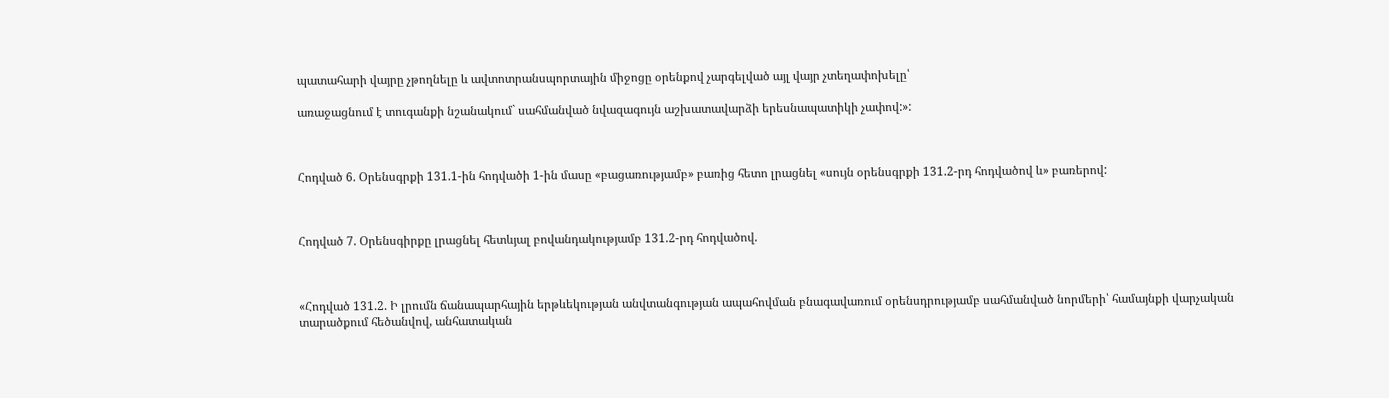պատահարի վայրը չթողնելը և ավտոտրանսպորտային միջոցը օրենքով չարգելված այլ վայր չտեղափոխելը՝

առաջացնում է տուգանքի նշանակում` սահմանված նվազագույն աշխատավարձի երեսնապատիկի չափով:»:



Հոդված 6. Օրենսգրքի 131.1-ին հոդվածի 1-ին մասը «բացառությամբ» բառից հետո լրացնել «սույն օրենսգրքի 131.2-րդ հոդվածով և» բառերով:



Հոդված 7. Օրենսգիրքը լրացնել հետևյալ բովանդակությամբ 131.2-րդ հոդվածով.



«Հոդված 131.2. Ի լրումն ճանապարհային երթևեկության անվտանգության ապահովման բնագավառում օրենսդրությամբ սահմանված նորմերի՝ համայնքի վարչական տարածքում հեծանվով, անհատական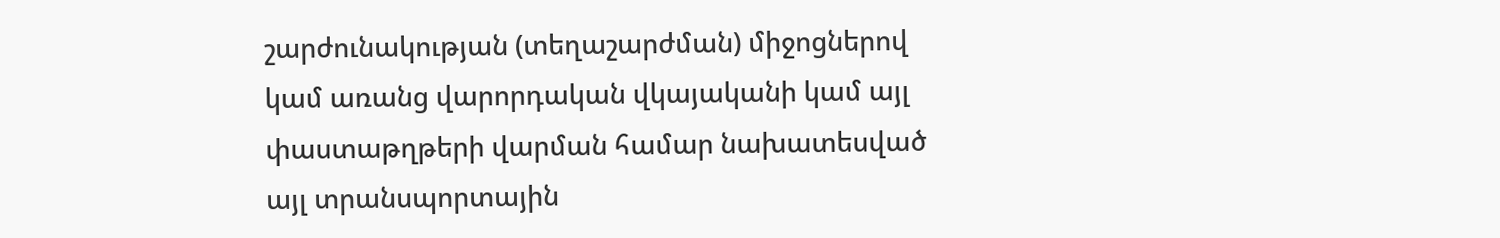շարժունակության (տեղաշարժման) միջոցներով կամ առանց վարորդական վկայականի կամ այլ փաստաթղթերի վարման համար նախատեսված այլ տրանսպորտային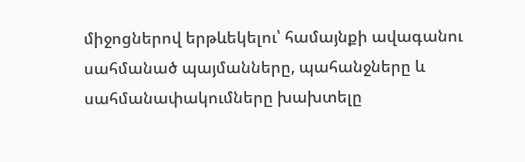միջոցներով երթևեկելու՝ համայնքի ավագանու սահմանած պայմանները, պահանջները և սահմանափակումները խախտելը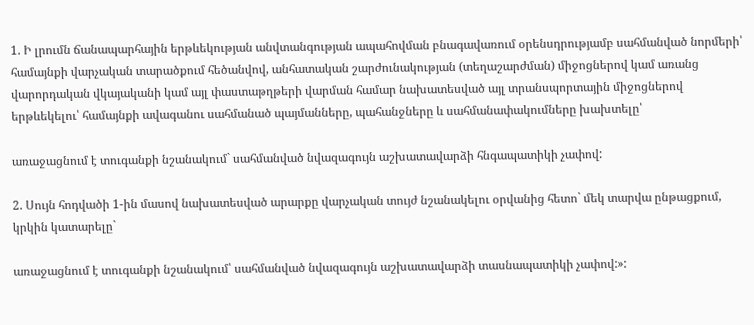1. Ի լրումն ճանապարհային երթևեկության անվտանգության ապահովման բնագավառում օրենսդրությամբ սահմանված նորմերի՝ համայնքի վարչական տարածքում հեծանվով, անհատական շարժունակության (տեղաշարժման) միջոցներով կամ առանց վարորդական վկայականի կամ այլ փաստաթղթերի վարման համար նախատեսված այլ տրանսպորտային միջոցներով երթևեկելու՝ համայնքի ավագանու սահմանած պայմանները, պահանջները և սահմանափակումները խախտելը՝

առաջացնում է տուգանքի նշանակում` սահմանված նվազագույն աշխատավարձի հնգապատիկի չափով:

2. Սույն հոդվածի 1-ին մասով նախատեսված արարքը վարչական տույժ նշանակելու օրվանից հետո` մեկ տարվա ընթացքում, կրկին կատարելը`

առաջացնում է տուգանքի նշանակում՝ սահմանված նվազագույն աշխատավարձի տասնապատիկի չափով:»: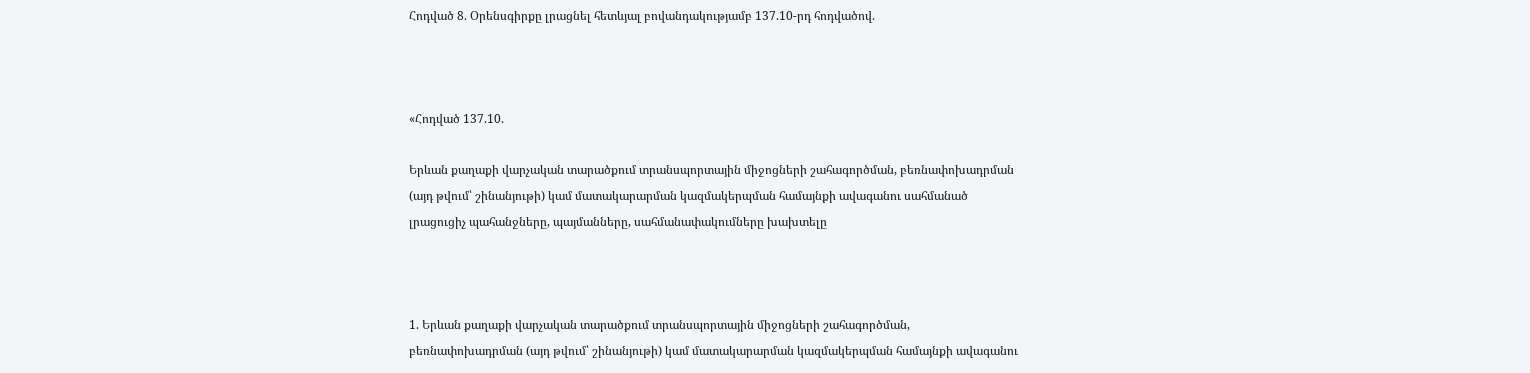Հոդված 8. Օրենսգիրքը լրացնել հետևյալ բովանդակությամբ 137.10-րդ հոդվածով.



«Հոդված 137.10.

Երևան քաղաքի վարչական տարածքում տրանսպորտային միջոցների շահագործման, բեռնափոխադրման (այդ թվում՝ շինանյութի) կամ մատակարարման կազմակերպման համայնքի ավագանու սահմանած լրացուցիչ պահանջները, պայմանները, սահմանափակումները խախտելը



1. Երևան քաղաքի վարչական տարածքում տրանսպորտային միջոցների շահագործման, բեռնափոխադրման (այդ թվում՝ շինանյութի) կամ մատակարարման կազմակերպման համայնքի ավագանու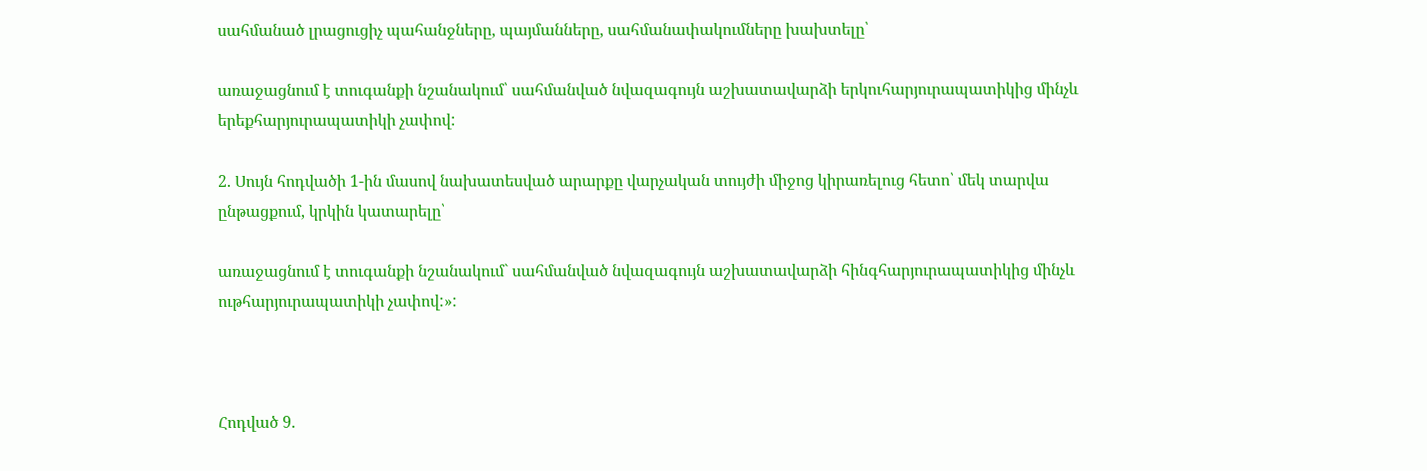սահմանած լրացուցիչ պահանջները, պայմանները, սահմանափակումները խախտելը՝

առաջացնում է տուգանքի նշանակում՝ սահմանված նվազագույն աշխատավարձի երկուհարյուրապատիկից մինչև երեքհարյուրապատիկի չափով:

2. Սույն հոդվածի 1-ին մասով նախատեսված արարքը վարչական տույժի միջոց կիրառելուց հետո՝ մեկ տարվա ընթացքում, կրկին կատարելը՝

առաջացնում է տուգանքի նշանակում` սահմանված նվազագույն աշխատավարձի հինգհարյուրապատիկից մինչև ութհարյուրապատիկի չափով:»:



Հոդված 9.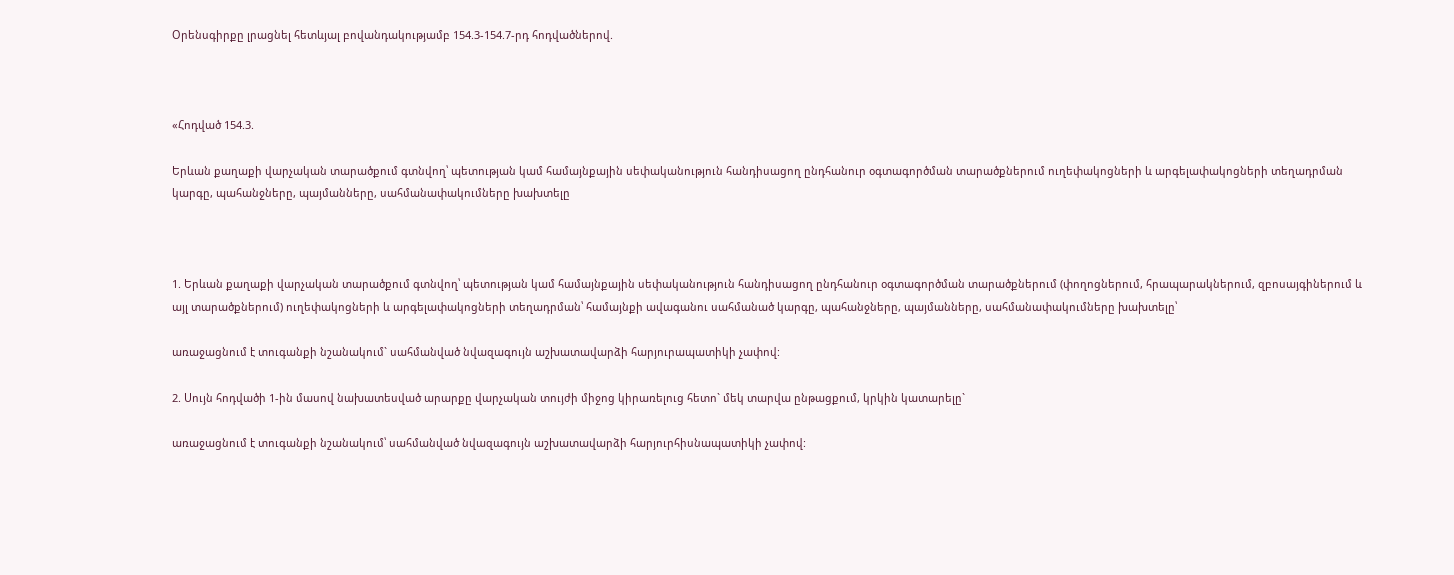Օրենսգիրքը լրացնել հետևյալ բովանդակությամբ 154.3-154.7-րդ հոդվածներով.



«Հոդված 154.3.

Երևան քաղաքի վարչական տարածքում գտնվող՝ պետության կամ համայնքային սեփականություն հանդիսացող ընդհանուր օգտագործման տարածքներում ուղեփակոցների և արգելափակոցների տեղադրման կարգը, պահանջները, պայմանները, սահմանափակումները խախտելը



1. Երևան քաղաքի վարչական տարածքում գտնվող՝ պետության կամ համայնքային սեփականություն հանդիսացող ընդհանուր օգտագործման տարածքներում (փողոցներում, հրապարակներում, զբոսայգիներում և այլ տարածքներում) ուղեփակոցների և արգելափակոցների տեղադրման՝ համայնքի ավագանու սահմանած կարգը, պահանջները, պայմանները, սահմանափակումները խախտելը՝

առաջացնում է տուգանքի նշանակում` սահմանված նվազագույն աշխատավարձի հարյուրապատիկի չափով:

2. Սույն հոդվածի 1-ին մասով նախատեսված արարքը վարչական տույժի միջոց կիրառելուց հետո` մեկ տարվա ընթացքում, կրկին կատարելը`

առաջացնում է տուգանքի նշանակում՝ սահմանված նվազագույն աշխատավարձի հարյուրհիսնապատիկի չափով: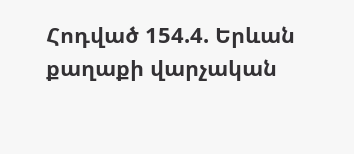Հոդված 154.4. Երևան քաղաքի վարչական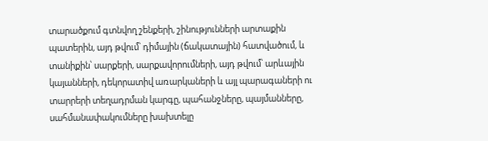տարածքում գտնվող շենքերի, շինությունների արտաքին պատերին, այդ թվում՝ դիմային (ճակատային) հատվածում, և տանիքին՝ սարքերի, սարքավորումների, այդ թվում՝ արևային կայանների, դեկորատիվ առարկաների և այլ պարագաների ու տարրերի տեղադրման կարգը, պահանջները, պայմանները, սահմանափակումները խախտելը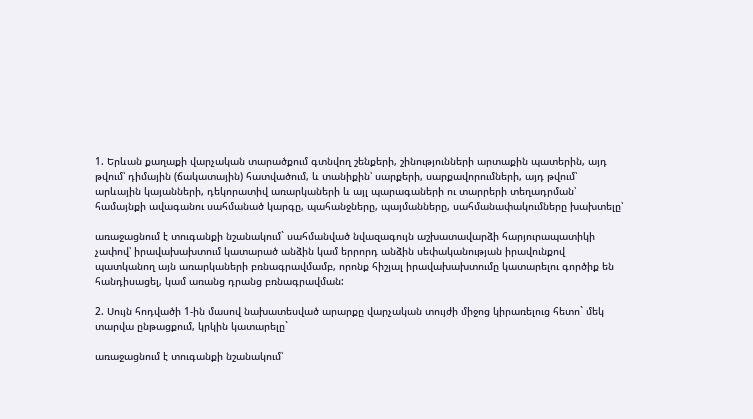1. Երևան քաղաքի վարչական տարածքում գտնվող շենքերի, շինությունների արտաքին պատերին, այդ թվում՝ դիմային (ճակատային) հատվածում, և տանիքին՝ սարքերի, սարքավորումների, այդ թվում՝ արևային կայանների, դեկորատիվ առարկաների և այլ պարագաների ու տարրերի տեղադրման՝ համայնքի ավագանու սահմանած կարգը, պահանջները, պայմանները, սահմանափակումները խախտելը՝

առաջացնում է տուգանքի նշանակում` սահմանված նվազագույն աշխատավարձի հարյուրապատիկի չափով՝ իրավախախտում կատարած անձին կամ երրորդ անձին սեփականության իրավունքով պատկանող այն առարկաների բռնագրավմամբ, որոնք հիշյալ իրավախախտումը կատարելու գործիք են հանդիսացել, կամ առանց դրանց բռնագրավման:

2. Սույն հոդվածի 1-ին մասով նախատեսված արարքը վարչական տույժի միջոց կիրառելուց հետո` մեկ տարվա ընթացքում, կրկին կատարելը`

առաջացնում է տուգանքի նշանակում՝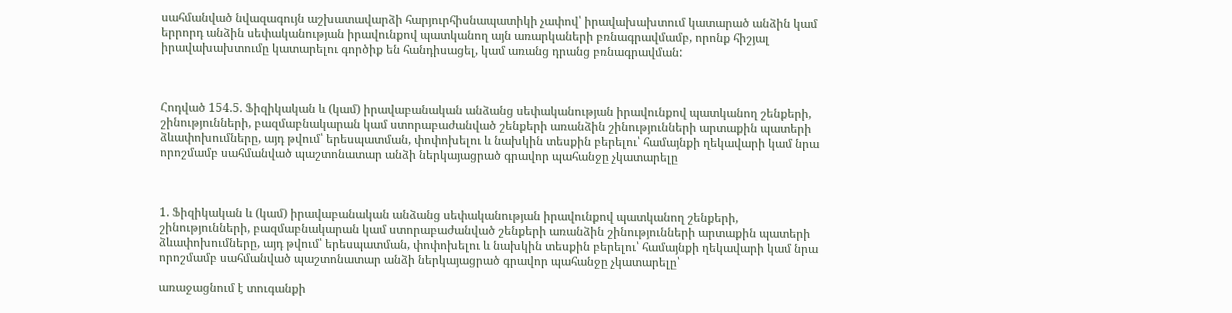սահմանված նվազագույն աշխատավարձի հարյուրհիսնապատիկի չափով՝ իրավախախտում կատարած անձին կամ երրորդ անձին սեփականության իրավունքով պատկանող այն առարկաների բռնագրավմամբ, որոնք հիշյալ իրավախախտումը կատարելու գործիք են հանդիսացել, կամ առանց դրանց բռնագրավման:



Հոդված 154.5. Ֆիզիկական և (կամ) իրավաբանական անձանց սեփականության իրավունքով պատկանող շենքերի, շինությունների, բազմաբնակարան կամ ստորաբաժանված շենքերի առանձին շինությունների արտաքին պատերի ձևափոխումները, այդ թվում՝ երեսպատման, փոփոխելու և նախկին տեսքին բերելու՝ համայնքի ղեկավարի կամ նրա որոշմամբ սահմանված պաշտոնատար անձի ներկայացրած գրավոր պահանջը չկատարելը



1. Ֆիզիկական և (կամ) իրավաբանական անձանց սեփականության իրավունքով պատկանող շենքերի, շինությունների, բազմաբնակարան կամ ստորաբաժանված շենքերի առանձին շինությունների արտաքին պատերի ձևափոխումները, այդ թվում՝ երեսպատման, փոփոխելու և նախկին տեսքին բերելու՝ համայնքի ղեկավարի կամ նրա որոշմամբ սահմանված պաշտոնատար անձի ներկայացրած գրավոր պահանջը չկատարելը՝

առաջացնում է տուգանքի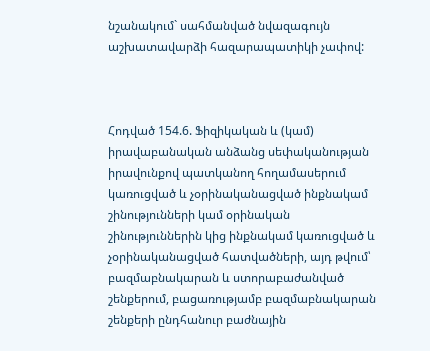նշանակում` սահմանված նվազագույն աշխատավարձի հազարապատիկի չափով:



Հոդված 154.6. Ֆիզիկական և (կամ) իրավաբանական անձանց սեփականության իրավունքով պատկանող հողամասերում կառուցված և չօրինականացված ինքնակամ շինությունների կամ օրինական շինություններին կից ինքնակամ կառուցված և չօրինականացված հատվածների, այդ թվում՝ բազմաբնակարան և ստորաբաժանված շենքերում, բացառությամբ բազմաբնակարան շենքերի ընդհանուր բաժնային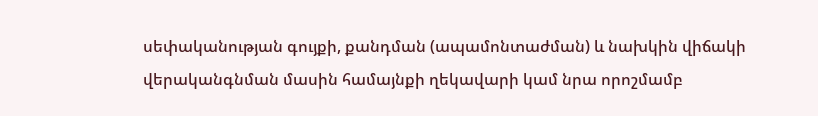սեփականության գույքի, քանդման (ապամոնտաժման) և նախկին վիճակի վերականգնման մասին համայնքի ղեկավարի կամ նրա որոշմամբ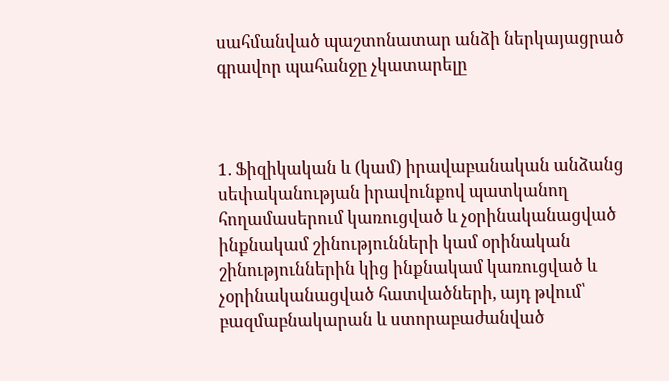սահմանված պաշտոնատար անձի ներկայացրած գրավոր պահանջը չկատարելը



1. Ֆիզիկական և (կամ) իրավաբանական անձանց սեփականության իրավունքով պատկանող հողամասերում կառուցված և չօրինականացված ինքնակամ շինությունների կամ օրինական շինություններին կից ինքնակամ կառուցված և չօրինականացված հատվածների, այդ թվում՝ բազմաբնակարան և ստորաբաժանված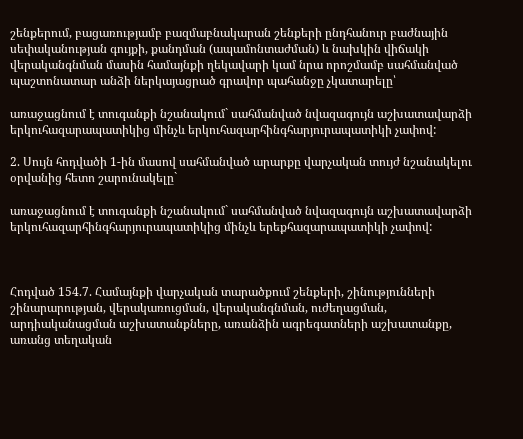շենքերում, բացառությամբ բազմաբնակարան շենքերի ընդհանուր բաժնային սեփականության գույքի, քանդման (ապամոնտաժման) և նախկին վիճակի վերականգնման մասին համայնքի ղեկավարի կամ նրա որոշմամբ սահմանված պաշտոնատար անձի ներկայացրած գրավոր պահանջը չկատարելը՝

առաջացնում է տուգանքի նշանակում` սահմանված նվազագույն աշխատավարձի երկուհազարապատիկից մինչև երկուհազարհինգհարյուրապատիկի չափով:

2. Սույն հոդվածի 1-ին մասով սահմանված արարքը վարչական տույժ նշանակելու օրվանից հետո շարունակելը`

առաջացնում է տուգանքի նշանակում` սահմանված նվազագույն աշխատավարձի երկուհազարհինգհարյուրապատիկից մինչև երեքհազարապատիկի չափով:



Հոդված 154.7. Համայնքի վարչական տարածքում շենքերի, շինությունների շինարարության, վերակառուցման, վերականգնման, ուժեղացման, արդիականացման աշխատանքները, առանձին ագրեգատների աշխատանքը, առանց տեղական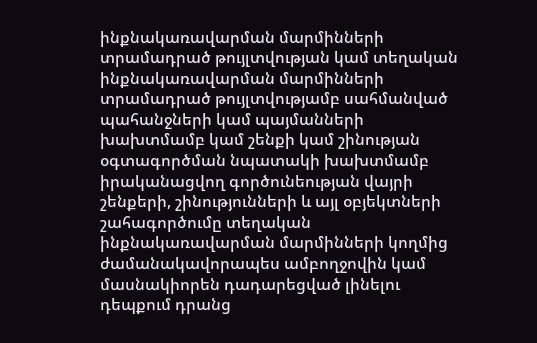ինքնակառավարման մարմինների տրամադրած թույլտվության կամ տեղական ինքնակառավարման մարմինների տրամադրած թույլտվությամբ սահմանված պահանջների կամ պայմանների խախտմամբ կամ շենքի կամ շինության օգտագործման նպատակի խախտմամբ իրականացվող գործունեության վայրի շենքերի, շինությունների և այլ օբյեկտների շահագործումը տեղական ինքնակառավարման մարմինների կողմից ժամանակավորապես ամբողջովին կամ մասնակիորեն դադարեցված լինելու դեպքում դրանց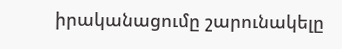իրականացումը շարունակելը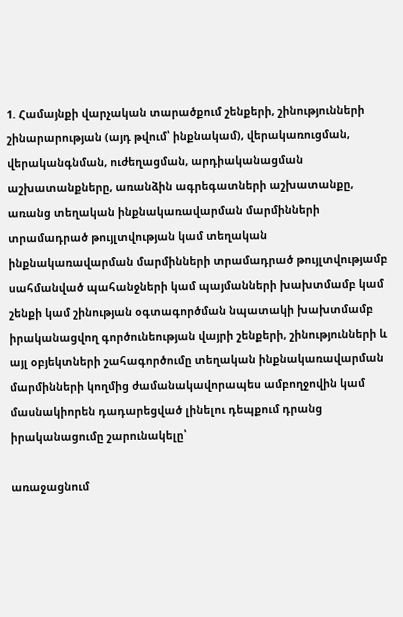1. Համայնքի վարչական տարածքում շենքերի, շինությունների շինարարության (այդ թվում՝ ինքնակամ), վերակառուցման, վերականգնման, ուժեղացման, արդիականացման աշխատանքները, առանձին ագրեգատների աշխատանքը, առանց տեղական ինքնակառավարման մարմինների տրամադրած թույլտվության կամ տեղական ինքնակառավարման մարմինների տրամադրած թույլտվությամբ սահմանված պահանջների կամ պայմանների խախտմամբ կամ շենքի կամ շինության օգտագործման նպատակի խախտմամբ իրականացվող գործունեության վայրի շենքերի, շինությունների և այլ օբյեկտների շահագործումը տեղական ինքնակառավարման մարմինների կողմից ժամանակավորապես ամբողջովին կամ մասնակիորեն դադարեցված լինելու դեպքում դրանց իրականացումը շարունակելը՝

առաջացնում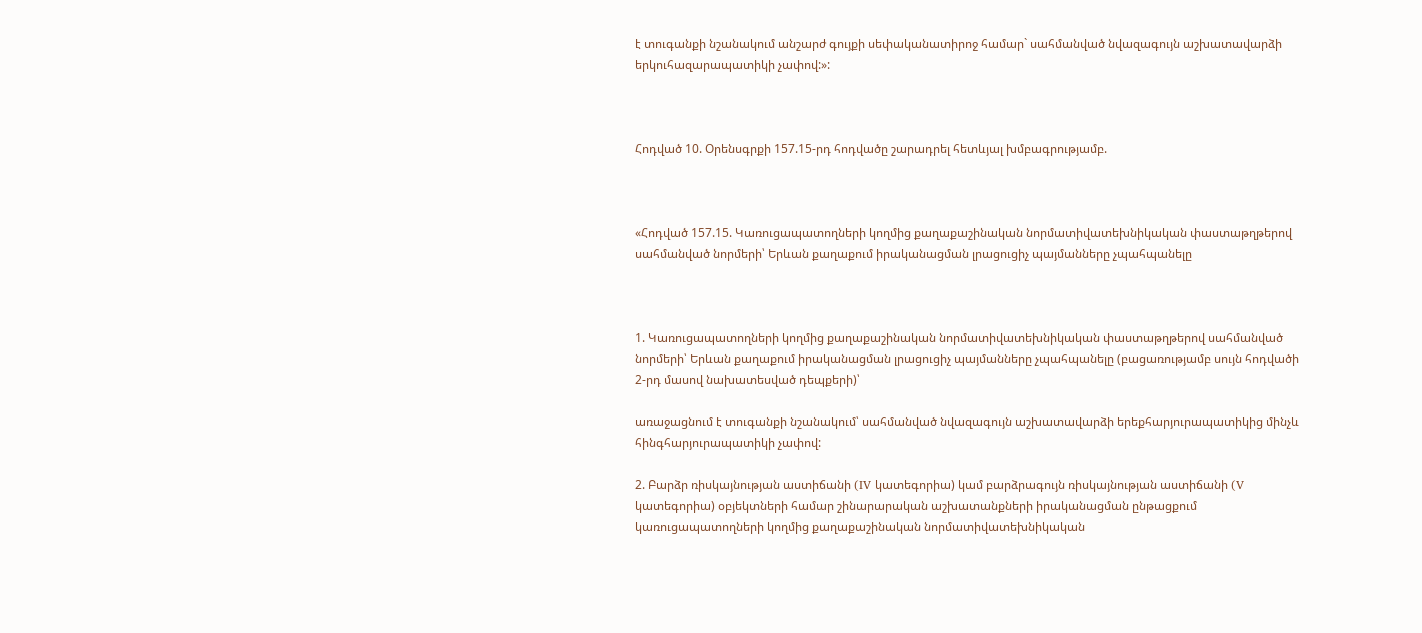է տուգանքի նշանակում անշարժ գույքի սեփականատիրոջ համար` սահմանված նվազագույն աշխատավարձի երկուհազարապատիկի չափով:»:



Հոդված 10. Օրենսգրքի 157.15-րդ հոդվածը շարադրել հետևյալ խմբագրությամբ.



«Հոդված 157.15. Կառուցապատողների կողմից քաղաքաշինական նորմատիվատեխնիկական փաստաթղթերով սահմանված նորմերի՝ Երևան քաղաքում իրականացման լրացուցիչ պայմանները չպահպանելը



1. Կառուցապատողների կողմից քաղաքաշինական նորմատիվատեխնիկական փաստաթղթերով սահմանված նորմերի՝ Երևան քաղաքում իրականացման լրացուցիչ պայմանները չպահպանելը (բացառությամբ սույն հոդվածի 2-րդ մասով նախատեսված դեպքերի)՝

առաջացնում է տուգանքի նշանակում՝ սահմանված նվազագույն աշխատավարձի երեքհարյուրապատիկից մինչև հինգհարյուրապատիկի չափով:

2. Բարձր ռիսկայնության աստիճանի (IV կատեգորիա) կամ բարձրագույն ռիսկայնության աստիճանի (V կատեգորիա) օբյեկտների համար շինարարական աշխատանքների իրականացման ընթացքում կառուցապատողների կողմից քաղաքաշինական նորմատիվատեխնիկական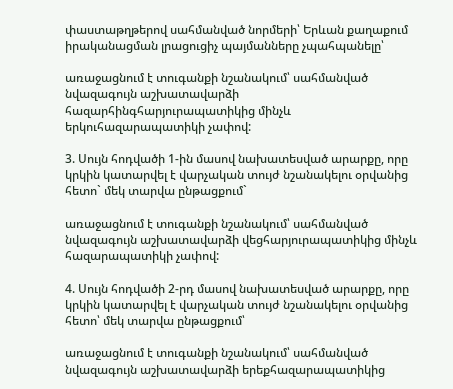փաստաթղթերով սահմանված նորմերի՝ Երևան քաղաքում իրականացման լրացուցիչ պայմանները չպահպանելը՝

առաջացնում է տուգանքի նշանակում՝ սահմանված նվազագույն աշխատավարձի հազարհինգհարյուրապատիկից մինչև երկուհազարապատիկի չափով:

3. Սույն հոդվածի 1-ին մասով նախատեսված արարքը, որը կրկին կատարվել է վարչական տույժ նշանակելու օրվանից հետո` մեկ տարվա ընթացքում`

առաջացնում է տուգանքի նշանակում՝ սահմանված նվազագույն աշխատավարձի վեցհարյուրապատիկից մինչև հազարապատիկի չափով:

4. Սույն հոդվածի 2-րդ մասով նախատեսված արարքը, որը կրկին կատարվել է վարչական տույժ նշանակելու օրվանից հետո՝ մեկ տարվա ընթացքում՝

առաջացնում է տուգանքի նշանակում՝ սահմանված նվազագույն աշխատավարձի երեքհազարապատիկից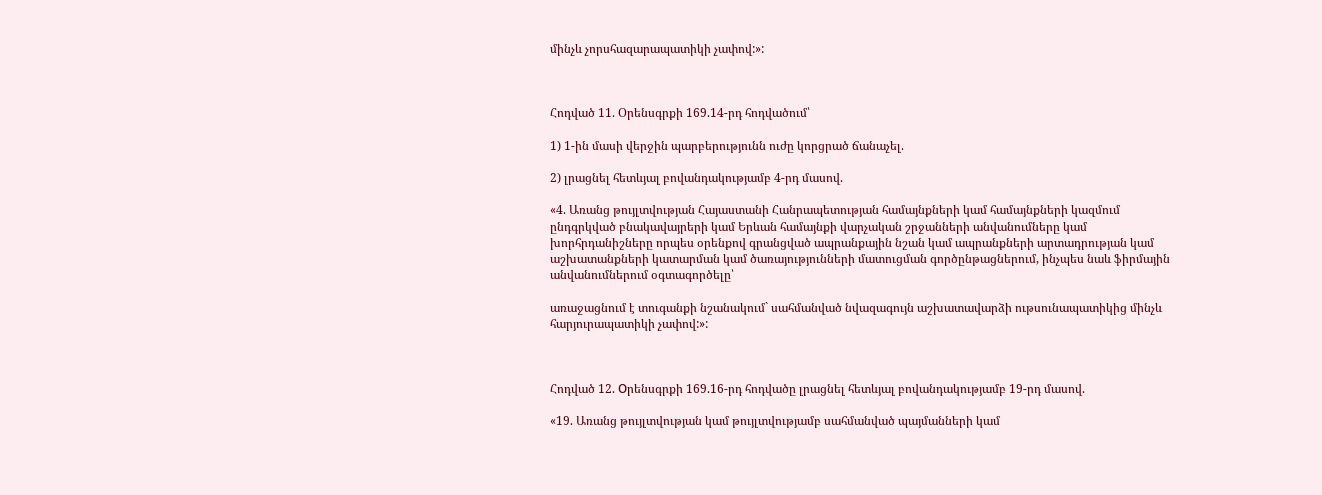մինչև չորսհազարապատիկի չափով:»:



Հոդված 11. Օրենսգրքի 169.14-րդ հոդվածում՝

1) 1-ին մասի վերջին պարբերությունն ուժը կորցրած ճանաչել.

2) լրացնել հետևյալ բովանդակությամբ 4-րդ մասով.

«4. Առանց թույլտվության Հայաստանի Հանրապետության համայնքների կամ համայնքների կազմում ընդգրկված բնակավայրերի կամ Երևան համայնքի վարչական շրջանների անվանումները կամ խորհրդանիշները որպես օրենքով գրանցված ապրանքային նշան կամ ապրանքների արտադրության կամ աշխատանքների կատարման կամ ծառայությունների մատուցման գործընթացներում, ինչպես նաև ֆիրմային անվանումներում օգտագործելը՝

առաջացնում է տուգանքի նշանակում` սահմանված նվազագույն աշխատավարձի ութսունապատիկից մինչև հարյուրապատիկի չափով:»:



Հոդված 12. Оրենսգրքի 169.16-րդ հոդվածը լրացնել հետևյալ բովանդակությամբ 19-րդ մասով.

«19. Առանց թույլտվության կամ թույլտվությամբ սահմանված պայմանների կամ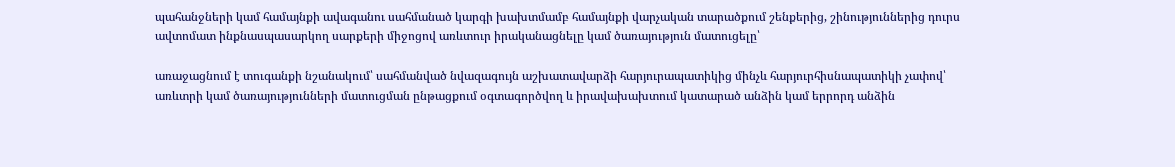պահանջների կամ համայնքի ավագանու սահմանած կարգի խախտմամբ համայնքի վարչական տարածքում շենքերից, շինություններից դուրս ավտոմատ ինքնասպասարկող սարքերի միջոցով առևտուր իրականացնելը կամ ծառայություն մատուցելը՝

առաջացնում է տուգանքի նշանակում՝ սահմանված նվազագույն աշխատավարձի հարյուրապատիկից մինչև հարյուրհիսնապատիկի չափով՝ առևտրի կամ ծառայությունների մատուցման ընթացքում օգտագործվող և իրավախախտում կատարած անձին կամ երրորդ անձին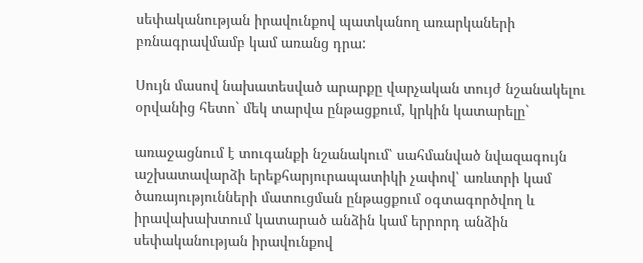սեփականության իրավունքով պատկանող առարկաների բռնագրավմամբ կամ առանց դրա:

Սույն մասով նախատեսված արարքը վարչական տույժ նշանակելու օրվանից հետո` մեկ տարվա ընթացքում, կրկին կատարելը`

առաջացնում է տուգանքի նշանակում՝ սահմանված նվազագույն աշխատավարձի երեքհարյուրապատիկի չափով՝ առևտրի կամ ծառայությունների մատուցման ընթացքում օգտագործվող և իրավախախտում կատարած անձին կամ երրորդ անձին սեփականության իրավունքով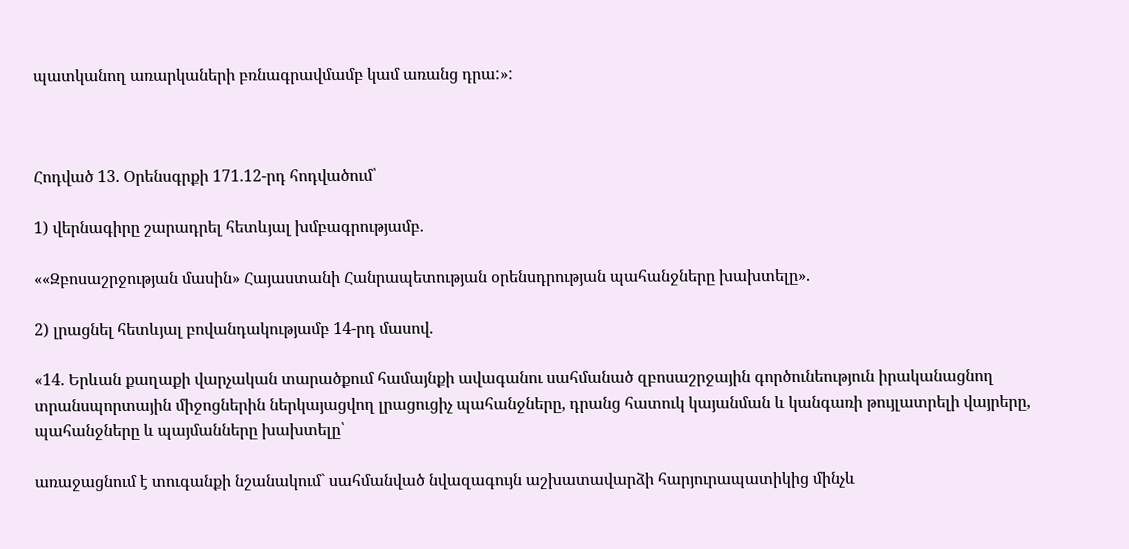պատկանող առարկաների բռնագրավմամբ կամ առանց դրա:»:



Հոդված 13. Օրենսգրքի 171.12-րդ հոդվածում՝

1) վերնագիրը շարադրել հետևյալ խմբագրությամբ.

««Զբոսաշրջության մասին» Հայաստանի Հանրապետության օրենսդրության պահանջները խախտելը».

2) լրացնել հետևյալ բովանդակությամբ 14-րդ մասով.

«14. Երևան քաղաքի վարչական տարածքում համայնքի ավագանու սահմանած զբոսաշրջային գործունեություն իրականացնող տրանսպորտային միջոցներին ներկայացվող լրացուցիչ պահանջները, դրանց հատուկ կայանման և կանգառի թույլատրելի վայրերը, պահանջները և պայմանները խախտելը՝

առաջացնում է տուգանքի նշանակում` սահմանված նվազագույն աշխատավարձի հարյուրապատիկից մինչև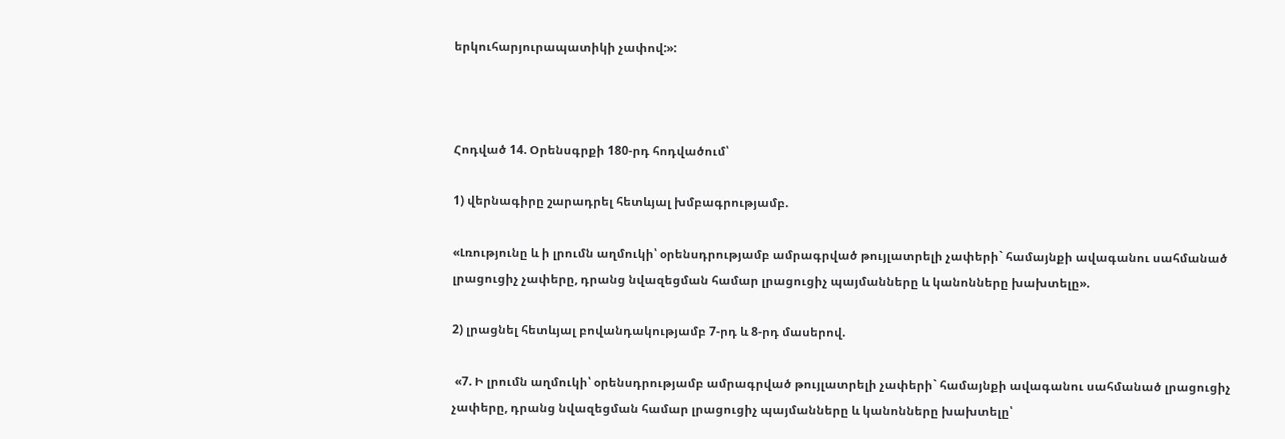երկուհարյուրապատիկի չափով:»:



Հոդված 14. Օրենսգրքի 180-րդ հոդվածում՝

1) վերնագիրը շարադրել հետևյալ խմբագրությամբ.

«Լռությունը և ի լրումն աղմուկի՝ օրենսդրությամբ ամրագրված թույլատրելի չափերի` համայնքի ավագանու սահմանած լրացուցիչ չափերը, դրանց նվազեցման համար լրացուցիչ պայմանները և կանոնները խախտելը».

2) լրացնել հետևյալ բովանդակությամբ 7-րդ և 8-րդ մասերով.

 «7. Ի լրումն աղմուկի՝ օրենսդրությամբ ամրագրված թույլատրելի չափերի` համայնքի ավագանու սահմանած լրացուցիչ չափերը, դրանց նվազեցման համար լրացուցիչ պայմանները և կանոնները խախտելը՝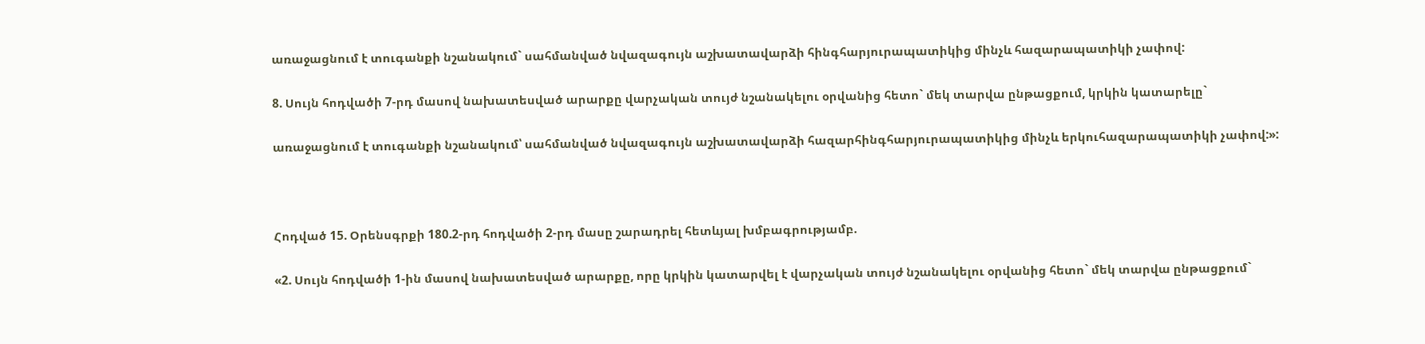առաջացնում է տուգանքի նշանակում` սահմանված նվազագույն աշխատավարձի հինգհարյուրապատիկից մինչև հազարապատիկի չափով:

8. Սույն հոդվածի 7-րդ մասով նախատեսված արարքը վարչական տույժ նշանակելու օրվանից հետո` մեկ տարվա ընթացքում, կրկին կատարելը`

առաջացնում է տուգանքի նշանակում՝ սահմանված նվազագույն աշխատավարձի հազարհինգհարյուրապատիկից մինչև երկուհազարապատիկի չափով:»:



Հոդված 15. Օրենսգրքի 180.2-րդ հոդվածի 2-րդ մասը շարադրել հետևյալ խմբագրությամբ.

«2. Սույն հոդվածի 1-ին մասով նախատեսված արարքը, որը կրկին կատարվել է վարչական տույժ նշանակելու օրվանից հետո` մեկ տարվա ընթացքում`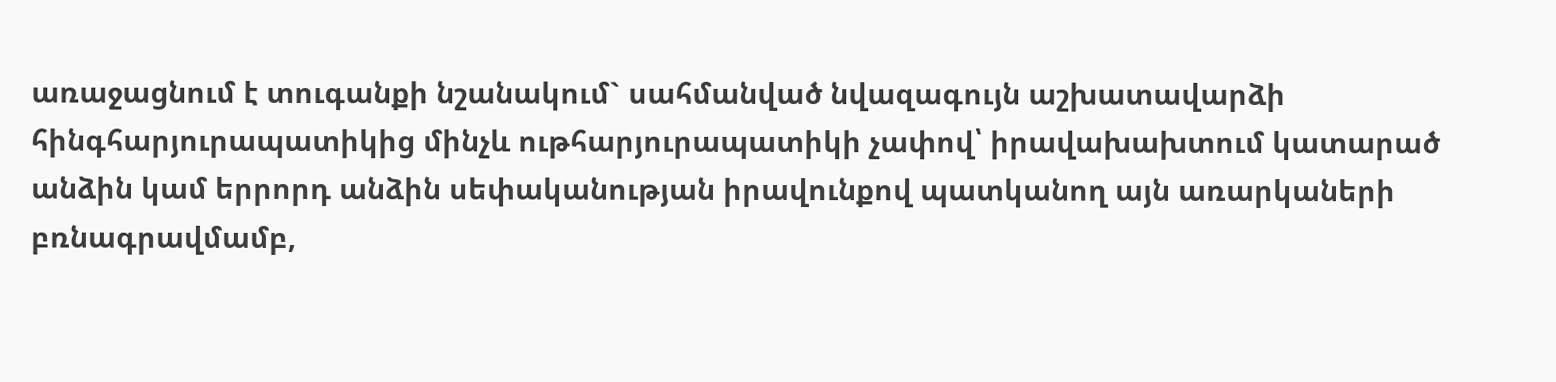առաջացնում է տուգանքի նշանակում` սահմանված նվազագույն աշխատավարձի հինգհարյուրապատիկից մինչև ութհարյուրապատիկի չափով՝ իրավախախտում կատարած անձին կամ երրորդ անձին սեփականության իրավունքով պատկանող այն առարկաների բռնագրավմամբ,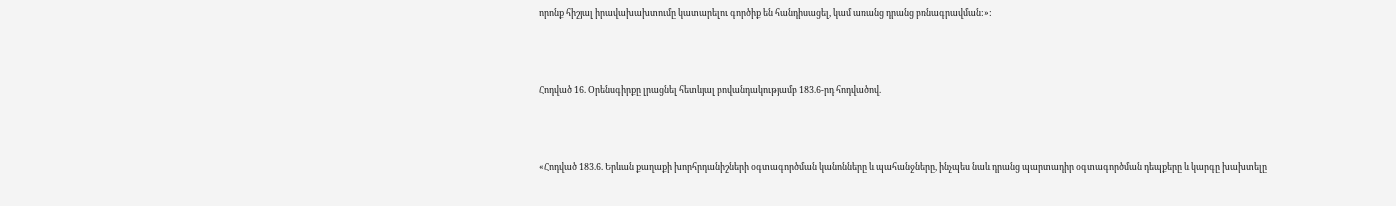որոնք հիշյալ իրավախախտումը կատարելու գործիք են հանդիսացել, կամ առանց դրանց բռնագրավման:»:



Հոդված 16. Օրենսգիրքը լրացնել հետևյալ բովանդակությամբ 183.6-րդ հոդվածով.



«Հոդված 183.6. Երևան քաղաքի խորհրդանիշների օգտագործման կանոնները և պահանջները, ինչպես նաև դրանց պարտադիր օգտագործման դեպքերը և կարգը խախտելը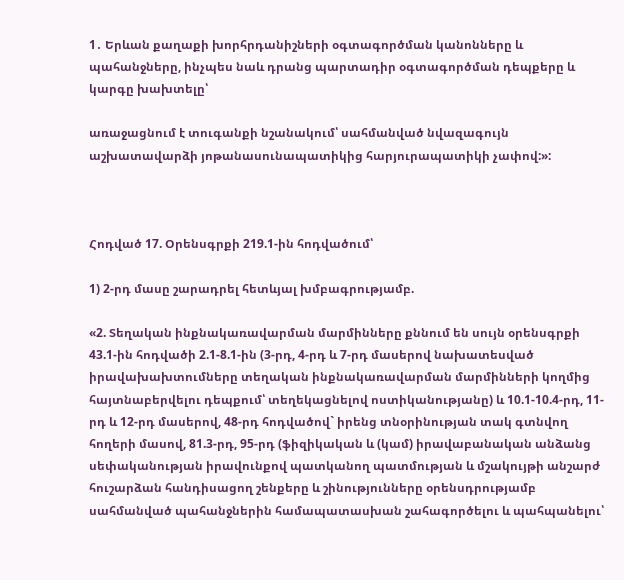1․ Երևան քաղաքի խորհրդանիշների օգտագործման կանոնները և պահանջները, ինչպես նաև դրանց պարտադիր օգտագործման դեպքերը և կարգը խախտելը՝

առաջացնում է տուգանքի նշանակում՝ սահմանված նվազագույն աշխատավարձի յոթանասունապատիկից հարյուրապատիկի չափով:»:



Հոդված 17. Օրենսգրքի 219.1-ին հոդվածում՝

1) 2-րդ մասը շարադրել հետևյալ խմբագրությամբ.

«2. Տեղական ինքնակառավարման մարմինները քննում են սույն օրենսգրքի 43.1-ին հոդվածի 2.1-8.1-ին (3-րդ, 4-րդ և 7-րդ մասերով նախատեսված իրավախախտումները տեղական ինքնակառավարման մարմինների կողմից հայտնաբերվելու դեպքում՝ տեղեկացնելով ոստիկանությանը) և 10.1-10.4-րդ, 11-րդ և 12-րդ մասերով, 48-րդ հոդվածով` իրենց տնօրինության տակ գտնվող հողերի մասով, 81.3-րդ, 95-րդ (ֆիզիկական և (կամ) իրավաբանական անձանց սեփականության իրավունքով պատկանող պատմության և մշակույթի անշարժ հուշարձան հանդիսացող շենքերը և շինությունները օրենսդրությամբ սահմանված պահանջներին համապատասխան շահագործելու և պահպանելու՝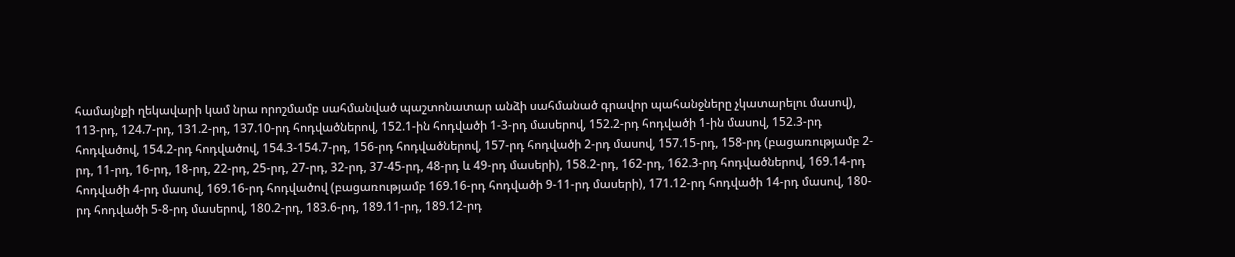համայնքի ղեկավարի կամ նրա որոշմամբ սահմանված պաշտոնատար անձի սահմանած գրավոր պահանջները չկատարելու մասով), 113-րդ, 124.7-րդ, 131.2-րդ, 137.10-րդ հոդվածներով, 152.1-ին հոդվածի 1-3-րդ մասերով, 152.2-րդ հոդվածի 1-ին մասով, 152.3-րդ հոդվածով, 154.2-րդ հոդվածով, 154.3-154.7-րդ, 156-րդ հոդվածներով, 157-րդ հոդվածի 2-րդ մասով, 157.15-րդ, 158-րդ (բացառությամբ 2-րդ, 11-րդ, 16-րդ, 18-րդ, 22-րդ, 25-րդ, 27-րդ, 32-րդ, 37-45-րդ, 48-րդ և 49-րդ մասերի), 158.2-րդ, 162-րդ, 162.3-րդ հոդվածներով, 169.14-րդ հոդվածի 4-րդ մասով, 169.16-րդ հոդվածով (բացառությամբ 169.16-րդ հոդվածի 9-11-րդ մասերի), 171.12-րդ հոդվածի 14-րդ մասով, 180-րդ հոդվածի 5-8-րդ մասերով, 180.2-րդ, 183.6-րդ, 189.11-րդ, 189.12-րդ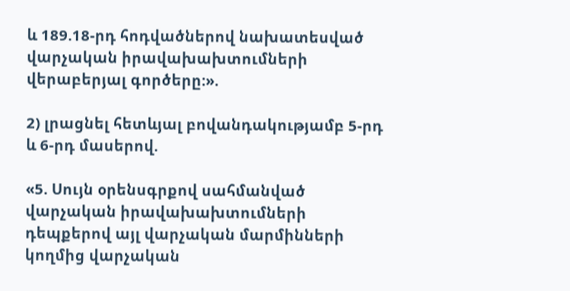և 189.18-րդ հոդվածներով նախատեսված վարչական իրավախախտումների վերաբերյալ գործերը:».

2) լրացնել հետևյալ բովանդակությամբ 5-րդ և 6-րդ մասերով.

«5. Սույն օրենսգրքով սահմանված վարչական իրավախախտումների դեպքերով այլ վարչական մարմինների կողմից վարչական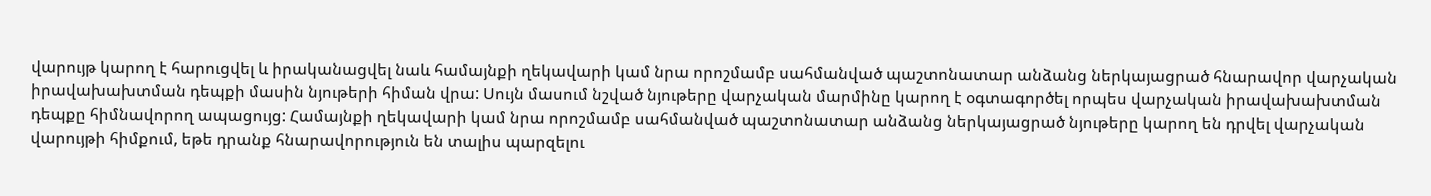վարույթ կարող է հարուցվել և իրականացվել նաև համայնքի ղեկավարի կամ նրա որոշմամբ սահմանված պաշտոնատար անձանց ներկայացրած հնարավոր վարչական իրավախախտման դեպքի մասին նյութերի հիման վրա: Սույն մասում նշված նյութերը վարչական մարմինը կարող է օգտագործել որպես վարչական իրավախախտման դեպքը հիմնավորող ապացույց: Համայնքի ղեկավարի կամ նրա որոշմամբ սահմանված պաշտոնատար անձանց ներկայացրած նյութերը կարող են դրվել վարչական վարույթի հիմքում, եթե դրանք հնարավորություն են տալիս պարզելու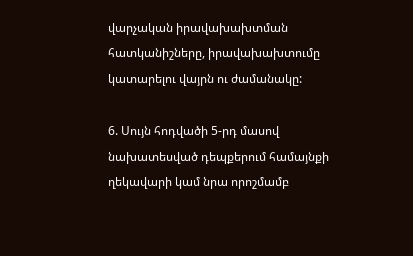վարչական իրավախախտման հատկանիշները, իրավախախտումը կատարելու վայրն ու ժամանակը:

6. Սույն հոդվածի 5-րդ մասով նախատեսված դեպքերում համայնքի ղեկավարի կամ նրա որոշմամբ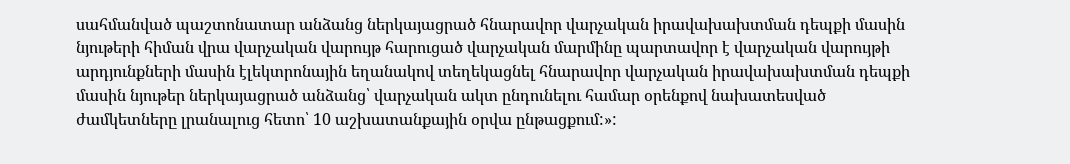սահմանված պաշտոնատար անձանց ներկայացրած հնարավոր վարչական իրավախախտման դեպքի մասին նյութերի հիման վրա վարչական վարույթ հարուցած վարչական մարմինը պարտավոր է վարչական վարույթի արդյունքների մասին էլեկտրոնային եղանակով տեղեկացնել հնարավոր վարչական իրավախախտման դեպքի մասին նյութեր ներկայացրած անձանց՝ վարչական ակտ ընդունելու համար օրենքով նախատեսված ժամկետները լրանալուց հետո՝ 10 աշխատանքային օրվա ընթացքում:»: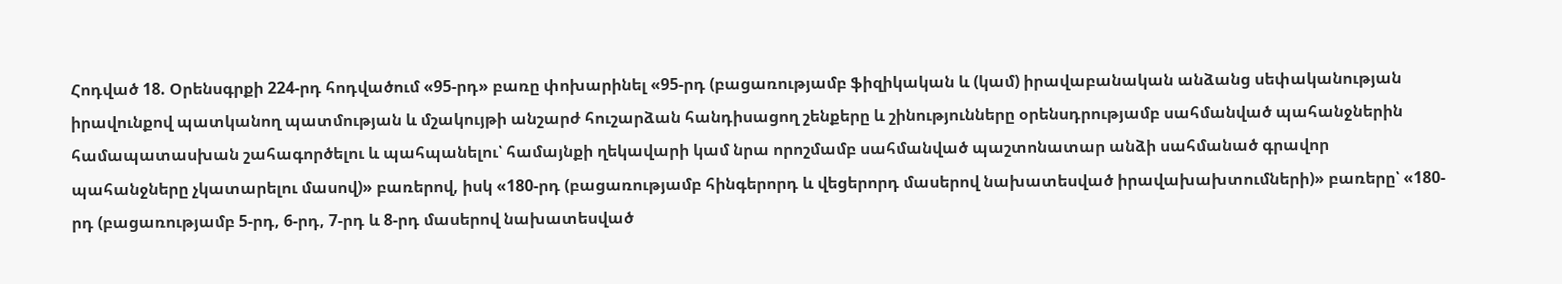Հոդված 18. Օրենսգրքի 224-րդ հոդվածում «95-րդ» բառը փոխարինել «95-րդ (բացառությամբ ֆիզիկական և (կամ) իրավաբանական անձանց սեփականության իրավունքով պատկանող պատմության և մշակույթի անշարժ հուշարձան հանդիսացող շենքերը և շինությունները օրենսդրությամբ սահմանված պահանջներին համապատասխան շահագործելու և պահպանելու՝ համայնքի ղեկավարի կամ նրա որոշմամբ սահմանված պաշտոնատար անձի սահմանած գրավոր պահանջները չկատարելու մասով)» բառերով, իսկ «180-րդ (բացառությամբ հինգերորդ և վեցերորդ մասերով նախատեսված իրավախախտումների)» բառերը՝ «180-րդ (բացառությամբ 5-րդ, 6-րդ, 7-րդ և 8-րդ մասերով նախատեսված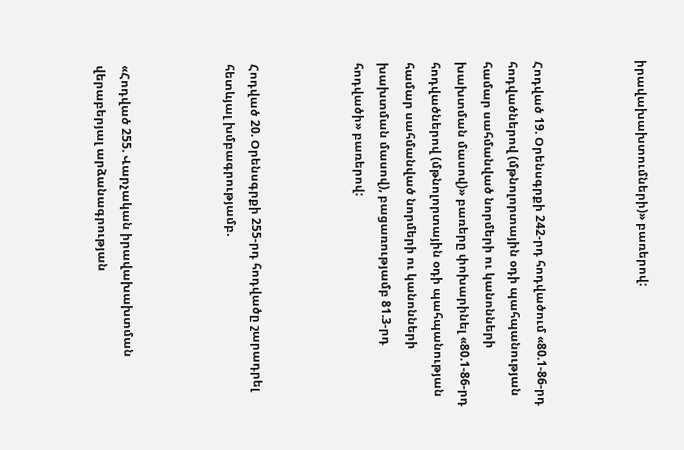իրավախախտումների)» բառերով:



Հոդված 19. Օրենսգրքի 242-րդ հոդվածում «80.1-86-րդ հոդվածներով (մթնոլորտային օդի պահպանության համար սահմանված նորմերի ու կանոնների խախտման մասով)» բառերը փոխարինել «80.1-86-րդ հոդվածներով (մթնոլորտային օդի պահպանության համար սահմանված նորմերի ու կանոնների խախտման մասով), բացառությամբ 81.3-րդ հոդվածի» բառերով:



Հոդված 20. Օրենսգրքի 255-րդ հոդվածը շարադրել հետևյալ խմբագրությամբ.



«Հոդված 255. Վարչական իրավախախտման վերաբերյալ արձանագրության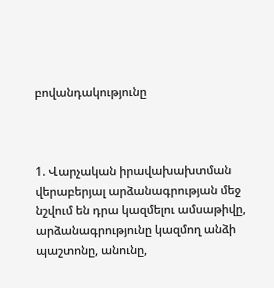բովանդակությունը



1. Վարչական իրավախախտման վերաբերյալ արձանագրության մեջ նշվում են դրա կազմելու ամսաթիվը, արձանագրությունը կազմող անձի պաշտոնը, անունը,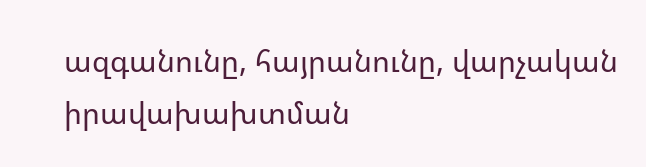ազգանունը, հայրանունը, վարչական իրավախախտման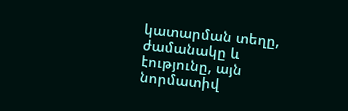կատարման տեղը, ժամանակը և էությունը, այն նորմատիվ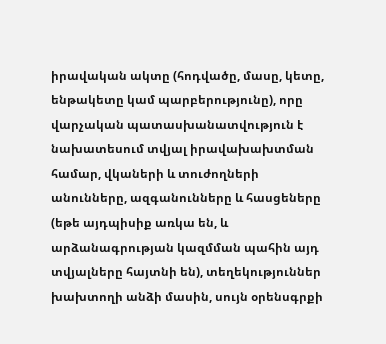իրավական ակտը (հոդվածը, մասը, կետը, ենթակետը կամ պարբերությունը), որը վարչական պատասխանատվություն է նախատեսում տվյալ իրավախախտման համար, վկաների և տուժողների անունները, ազգանունները և հասցեները (եթե այդպիսիք առկա են, և արձանագրության կազմման պահին այդ տվյալները հայտնի են), տեղեկություններ խախտողի անձի մասին, սույն օրենսգրքի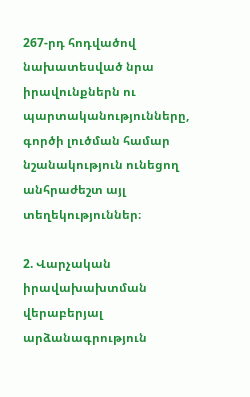267-րդ հոդվածով նախատեսված նրա իրավունքներն ու պարտականությունները, գործի լուծման համար նշանակություն ունեցող անհրաժեշտ այլ տեղեկություններ։

2. Վարչական իրավախախտման վերաբերյալ արձանագրություն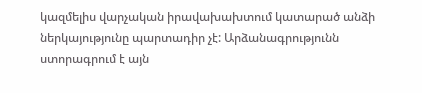կազմելիս վարչական իրավախախտում կատարած անձի ներկայությունը պարտադիր չէ: Արձանագրությունն ստորագրում է այն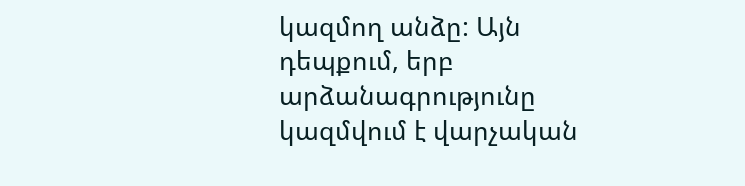կազմող անձը: Այն դեպքում, երբ արձանագրությունը կազմվում է վարչական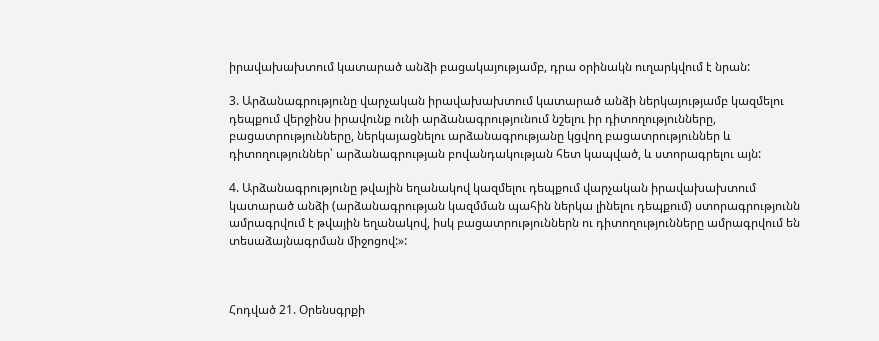իրավախախտում կատարած անձի բացակայությամբ, դրա օրինակն ուղարկվում է նրան:

3. Արձանագրությունը վարչական իրավախախտում կատարած անձի ներկայությամբ կազմելու դեպքում վերջինս իրավունք ունի արձանագրությունում նշելու իր դիտողությունները, բացատրությունները, ներկայացնելու արձանագրությանը կցվող բացատրություններ և դիտողություններ՝ արձանագրության բովանդակության հետ կապված, և ստորագրելու այն:

4. Արձանագրությունը թվային եղանակով կազմելու դեպքում վարչական իրավախախտում կատարած անձի (արձանագրության կազմման պահին ներկա լինելու դեպքում) ստորագրությունն ամրագրվում է թվային եղանակով, իսկ բացատրություններն ու դիտողությունները ամրագրվում են տեսաձայնագրման միջոցով:»:



Հոդված 21. Օրենսգրքի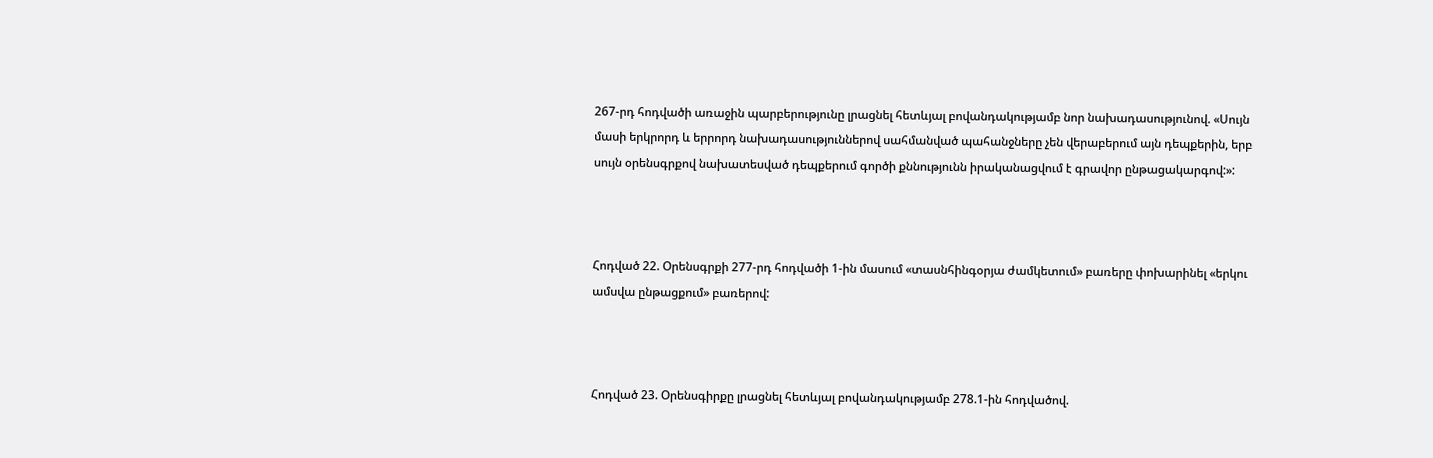267-րդ հոդվածի առաջին պարբերությունը լրացնել հետևյալ բովանդակությամբ նոր նախադասությունով. «Սույն մասի երկրորդ և երրորդ նախադասություններով սահմանված պահանջները չեն վերաբերում այն դեպքերին, երբ սույն օրենսգրքով նախատեսված դեպքերում գործի քննությունն իրականացվում է գրավոր ընթացակարգով:»:



Հոդված 22. Օրենսգրքի 277-րդ հոդվածի 1-ին մասում «տասնհինգօրյա ժամկետում» բառերը փոխարինել «երկու ամսվա ընթացքում» բառերով:



Հոդված 23. Օրենսգիրքը լրացնել հետևյալ բովանդակությամբ 278.1-ին հոդվածով.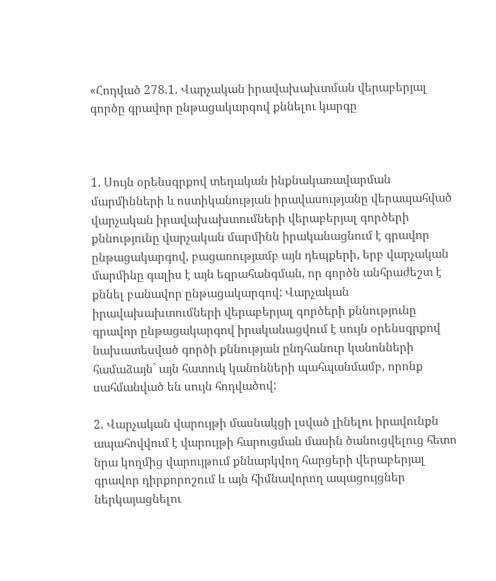«Հոդված 278.1. Վարչական իրավախախտման վերաբերյալ գործը գրավոր ընթացակարգով քննելու կարգը



1. Սույն օրենսգրքով տեղական ինքնակառավարման մարմինների և ոստիկանության իրավասությանը վերապահված վարչական իրավախախտումների վերաբերյալ գործերի քննությունը վարչական մարմինն իրականացնում է գրավոր ընթացակարգով, բացառությամբ այն դեպքերի, երբ վարչական մարմինը գալիս է այն եզրահանգման, որ գործն անհրաժեշտ է քննել բանավոր ընթացակարգով: Վարչական իրավախախտումների վերաբերյալ գործերի քննությունը գրավոր ընթացակարգով իրականացվում է սույն օրենսգրքով նախատեսված գործի քննության ընդհանուր կանոնների համաձայն` այն հատուկ կանոնների պահպանմամբ, որոնք սահմանված են սույն հոդվածով:

2. Վարչական վարույթի մասնակցի լսված լինելու իրավունքն ապահովվում է վարույթի հարուցման մասին ծանուցվելուց հետո նրա կողմից վարույթում քննարկվող հարցերի վերաբերյալ գրավոր դիրքորոշում և այն հիմնավորող ապացույցներ ներկայացնելու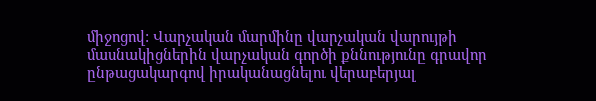միջոցով: Վարչական մարմինը վարչական վարույթի մասնակիցներին վարչական գործի քննությունը գրավոր ընթացակարգով իրականացնելու վերաբերյալ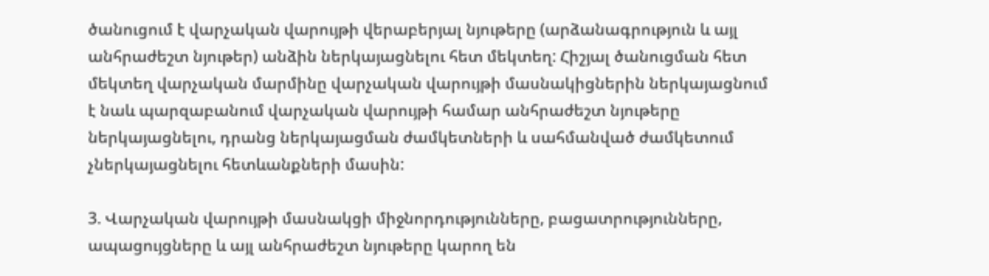ծանուցում է վարչական վարույթի վերաբերյալ նյութերը (արձանագրություն և այլ անհրաժեշտ նյութեր) անձին ներկայացնելու հետ մեկտեղ: Հիշյալ ծանուցման հետ մեկտեղ վարչական մարմինը վարչական վարույթի մասնակիցներին ներկայացնում է նաև պարզաբանում վարչական վարույթի համար անհրաժեշտ նյութերը ներկայացնելու, դրանց ներկայացման ժամկետների և սահմանված ժամկետում չներկայացնելու հետևանքների մասին:

3. Վարչական վարույթի մասնակցի միջնորդությունները, բացատրությունները, ապացույցները և այլ անհրաժեշտ նյութերը կարող են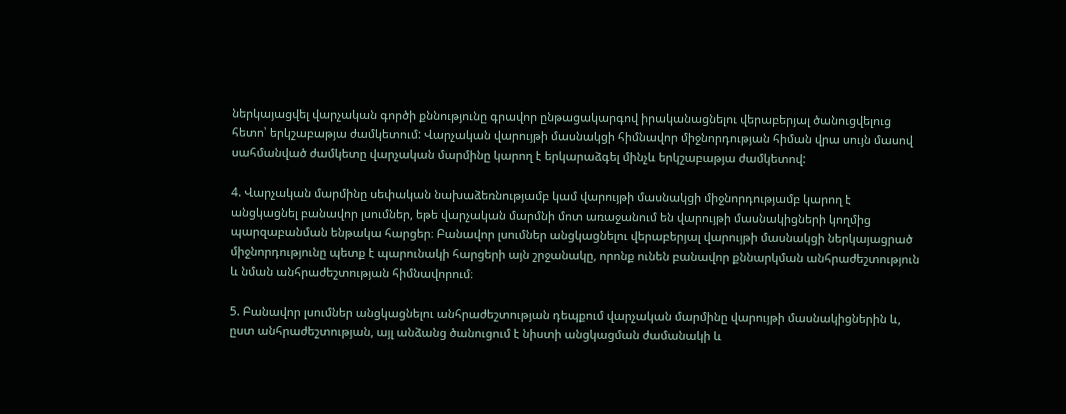ներկայացվել վարչական գործի քննությունը գրավոր ընթացակարգով իրականացնելու վերաբերյալ ծանուցվելուց հետո՝ երկշաբաթյա ժամկետում: Վարչական վարույթի մասնակցի հիմնավոր միջնորդության հիման վրա սույն մասով սահմանված ժամկետը վարչական մարմինը կարող է երկարաձգել մինչև երկշաբաթյա ժամկետով:

4. Վարչական մարմինը սեփական նախաձեռնությամբ կամ վարույթի մասնակցի միջնորդությամբ կարող է անցկացնել բանավոր լսումներ, եթե վարչական մարմնի մոտ առաջանում են վարույթի մասնակիցների կողմից պարզաբանման ենթակա հարցեր։ Բանավոր լսումներ անցկացնելու վերաբերյալ վարույթի մասնակցի ներկայացրած միջնորդությունը պետք է պարունակի հարցերի այն շրջանակը, որոնք ունեն բանավոր քննարկման անհրաժեշտություն և նման անհրաժեշտության հիմնավորում։

5. Բանավոր լսումներ անցկացնելու անհրաժեշտության դեպքում վարչական մարմինը վարույթի մասնակիցներին և, ըստ անհրաժեշտության, այլ անձանց ծանուցում է նիստի անցկացման ժամանակի և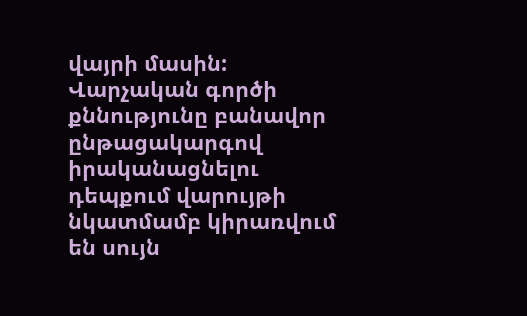վայրի մասին: Վարչական գործի քննությունը բանավոր ընթացակարգով իրականացնելու դեպքում վարույթի նկատմամբ կիրառվում են սույն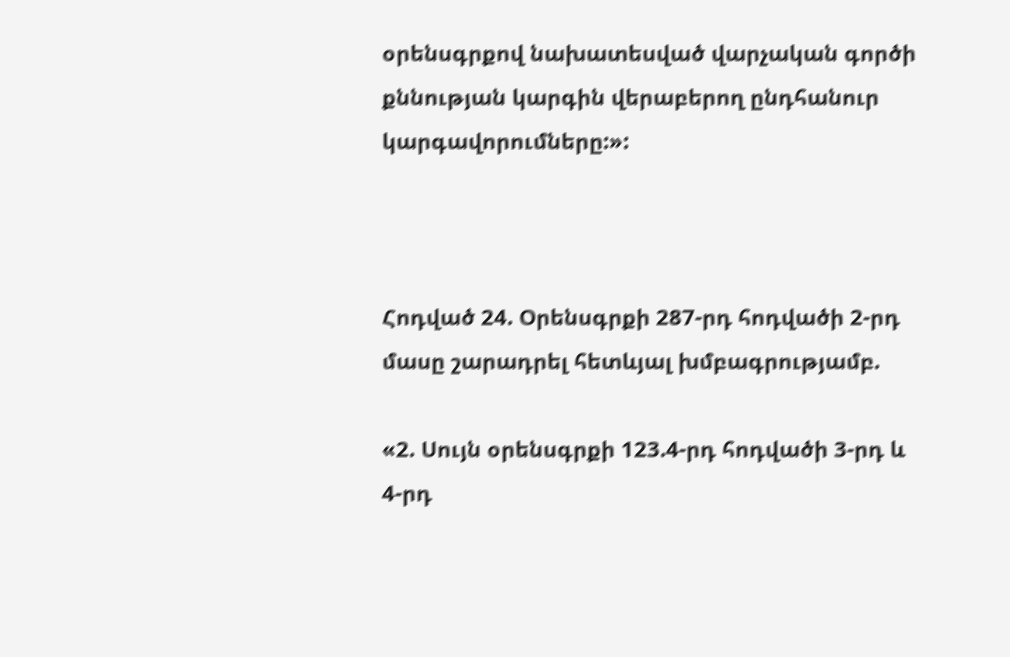օրենսգրքով նախատեսված վարչական գործի քննության կարգին վերաբերող ընդհանուր կարգավորումները:»:



Հոդված 24. Օրենսգրքի 287-րդ հոդվածի 2-րդ մասը շարադրել հետևյալ խմբագրությամբ.

«2. Սույն օրենսգրքի 123.4-րդ հոդվածի 3-րդ և 4-րդ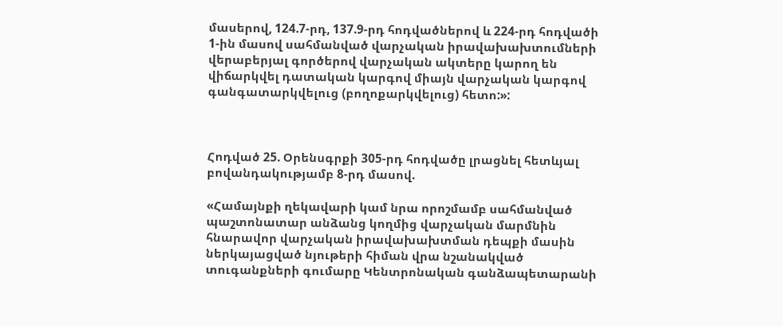մասերով, 124.7-րդ, 137.9-րդ հոդվածներով և 224-րդ հոդվածի 1-ին մասով սահմանված վարչական իրավախախտումների վերաբերյալ գործերով վարչական ակտերը կարող են վիճարկվել դատական կարգով միայն վարչական կարգով գանգատարկվելուց (բողոքարկվելուց) հետո:»:



Հոդված 25. Օրենսգրքի 305-րդ հոդվածը լրացնել հետևյալ բովանդակությամբ 8-րդ մասով.

«Համայնքի ղեկավարի կամ նրա որոշմամբ սահմանված պաշտոնատար անձանց կողմից վարչական մարմնին հնարավոր վարչական իրավախախտման դեպքի մասին ներկայացված նյութերի հիման վրա նշանակված տուգանքների գումարը Կենտրոնական գանձապետարանի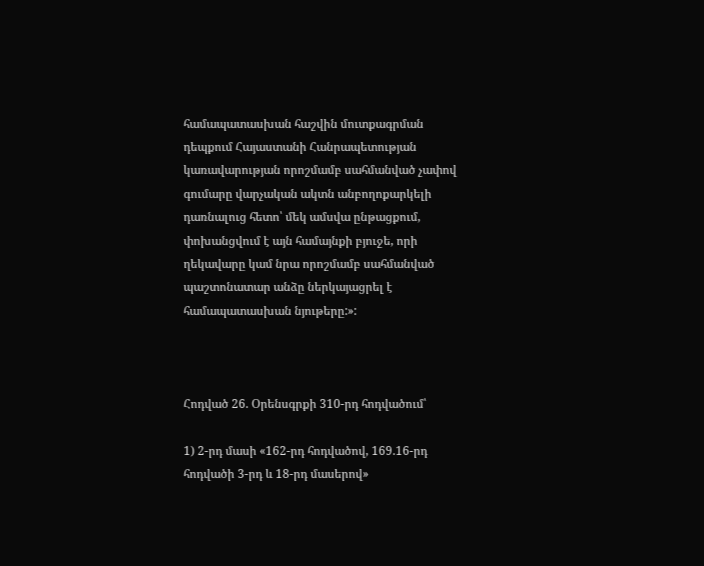համապատասխան հաշվին մուտքագրման դեպքում Հայաստանի Հանրապետության կառավարության որոշմամբ սահմանված չափով գումարը վարչական ակտն անբողոքարկելի դառնալուց հետո՝ մեկ ամսվա ընթացքում, փոխանցվում է այն համայնքի բյուջե, որի ղեկավարը կամ նրա որոշմամբ սահմանված պաշտոնատար անձը ներկայացրել է համապատասխան նյութերը:»:



Հոդված 26. Օրենսգրքի 310-րդ հոդվածում՝

1) 2-րդ մասի «162-րդ հոդվածով, 169.16-րդ հոդվածի 3-րդ և 18-րդ մասերով»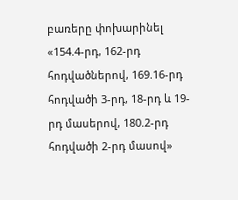բառերը փոխարինել «154.4-րդ, 162-րդ հոդվածներով, 169.16-րդ հոդվածի 3-րդ, 18-րդ և 19-րդ մասերով, 180.2-րդ հոդվածի 2-րդ մասով»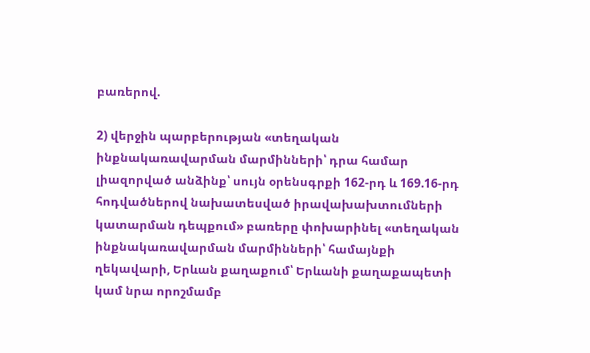բառերով.

2) վերջին պարբերության «տեղական ինքնակառավարման մարմինների՝ դրա համար լիազորված անձինք՝ սույն օրենսգրքի 162-րդ և 169.16-րդ հոդվածներով նախատեսված իրավախախտումների կատարման դեպքում» բառերը փոխարինել «տեղական ինքնակառավարման մարմինների՝ համայնքի ղեկավարի, Երևան քաղաքում՝ Երևանի քաղաքապետի կամ նրա որոշմամբ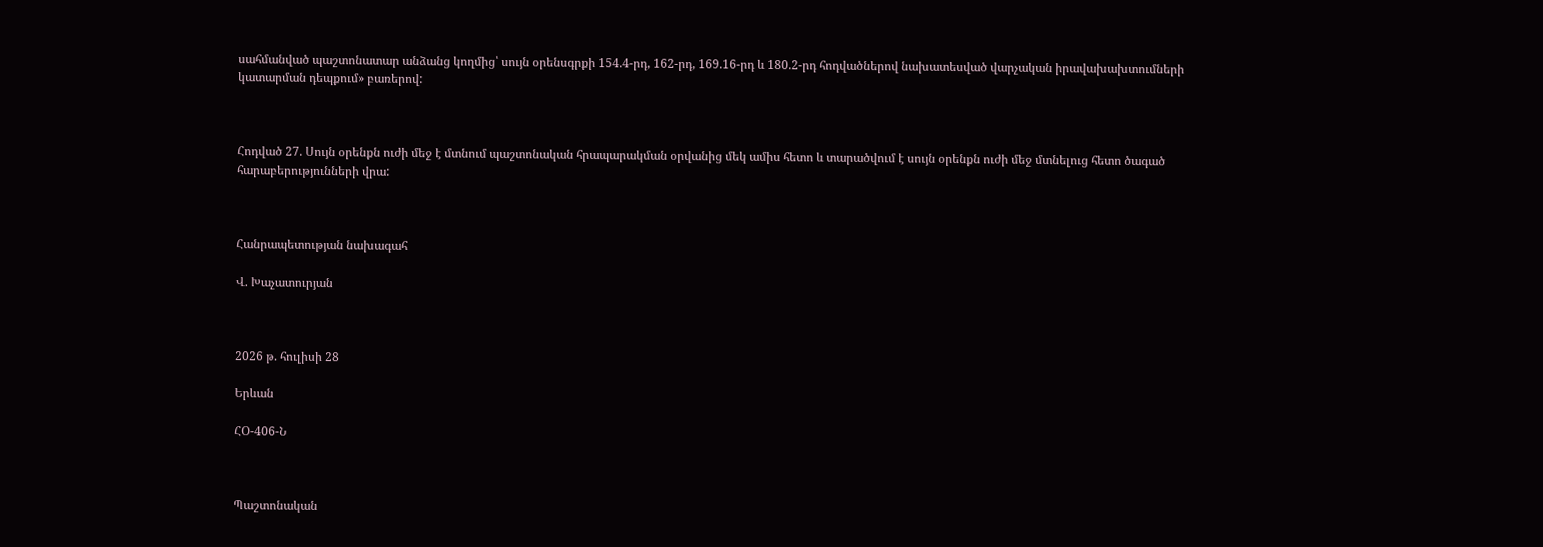սահմանված պաշտոնատար անձանց կողմից՝ սույն օրենսգրքի 154.4-րդ, 162-րդ, 169.16-րդ և 180.2-րդ հոդվածներով նախատեսված վարչական իրավախախտումների կատարման դեպքում» բառերով:



Հոդված 27. Սույն օրենքն ուժի մեջ է մտնում պաշտոնական հրապարակման օրվանից մեկ ամիս հետո և տարածվում է սույն օրենքն ուժի մեջ մտնելուց հետո ծագած հարաբերությունների վրա:



Հանրապետության նախագահ

Վ. Խաչատուրյան



2026 թ. հուլիսի 28

Երևան

ՀՕ-406-Ն



Պաշտոնական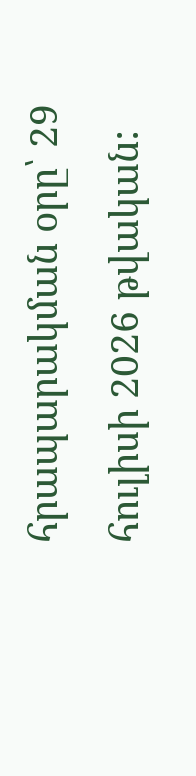հրապարակման օրը՝ 29 հուլիսի 2026 թվական: